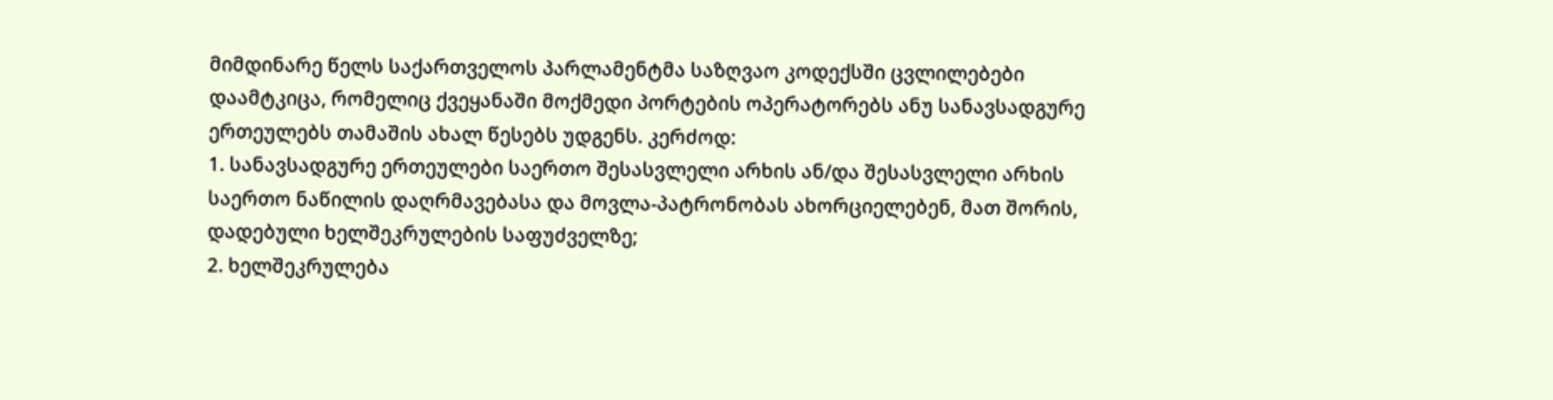მიმდინარე წელს საქართველოს პარლამენტმა საზღვაო კოდექსში ცვლილებები დაამტკიცა, რომელიც ქვეყანაში მოქმედი პორტების ოპერატორებს ანუ სანავსადგურე ერთეულებს თამაშის ახალ წესებს უდგენს. კერძოდ:
1. სანავსადგურე ერთეულები საერთო შესასვლელი არხის ან/და შესასვლელი არხის საერთო ნაწილის დაღრმავებასა და მოვლა-პატრონობას ახორციელებენ, მათ შორის, დადებული ხელშეკრულების საფუძველზე;
2. ხელშეკრულება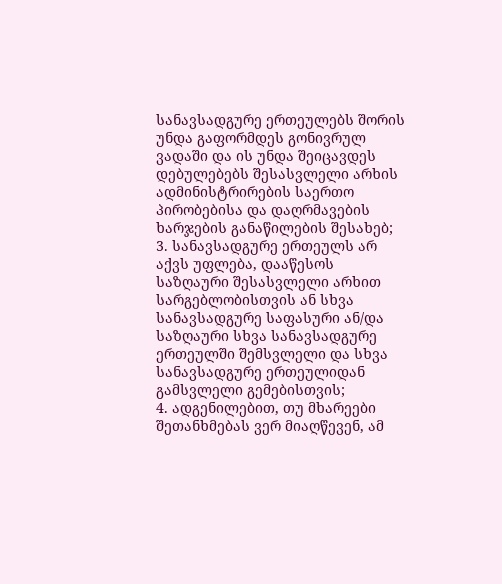სანავსადგურე ერთეულებს შორის უნდა გაფორმდეს გონივრულ ვადაში და ის უნდა შეიცავდეს დებულებებს შესასვლელი არხის ადმინისტრირების საერთო პირობებისა და დაღრმავების ხარჯების განაწილების შესახებ;
3. სანავსადგურე ერთეულს არ აქვს უფლება, დააწესოს საზღაური შესასვლელი არხით სარგებლობისთვის ან სხვა სანავსადგურე საფასური ან/და საზღაური სხვა სანავსადგურე ერთეულში შემსვლელი და სხვა სანავსადგურე ერთეულიდან გამსვლელი გემებისთვის;
4. ადგენილებით, თუ მხარეები შეთანხმებას ვერ მიაღწევენ, ამ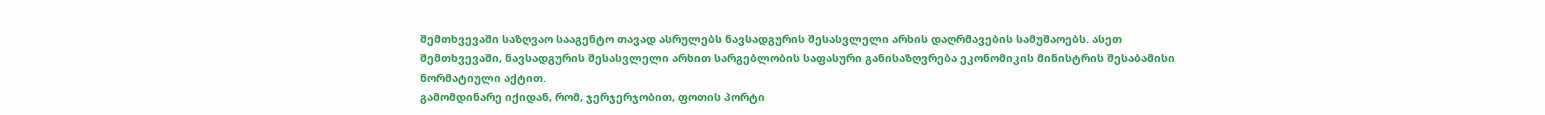შემთხვევაში საზღვაო სააგენტო თავად ასრულებს ნავსადგურის შესასვლელი არხის დაღრმავების სამუშაოებს. ასეთ შემთხვევაში, ნავსადგურის შესასვლელი არხით სარგებლობის საფასური განისაზღვრება ეკონომიკის მინისტრის შესაბამისი ნორმატიული აქტით.
გამომდინარე იქიდან, რომ, ჯერჯერჯობით, ფოთის პორტი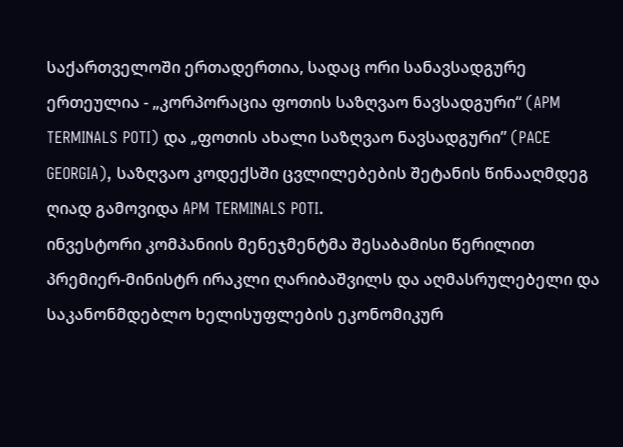საქართველოში ერთადერთია, სადაც ორი სანავსადგურე ერთეულია - „კორპორაცია ფოთის საზღვაო ნავსადგური“ (APM TERMINALS POTI) და „ფოთის ახალი საზღვაო ნავსადგური” (PACE GEORGIA), საზღვაო კოდექსში ცვლილებების შეტანის წინააღმდეგ ღიად გამოვიდა APM TERMINALS POTI.
ინვესტორი კომპანიის მენეჯმენტმა შესაბამისი წერილით პრემიერ-მინისტრ ირაკლი ღარიბაშვილს და აღმასრულებელი და საკანონმდებლო ხელისუფლების ეკონომიკურ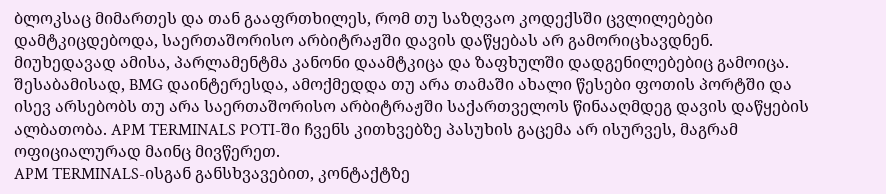ბლოკსაც მიმართეს და თან გააფრთხილეს, რომ თუ საზღვაო კოდექსში ცვლილებები დამტკიცდებოდა, საერთაშორისო არბიტრაჟში დავის დაწყებას არ გამორიცხავდნენ. მიუხედავად ამისა, პარლამენტმა კანონი დაამტკიცა და ზაფხულში დადგენილებებიც გამოიცა.
შესაბამისად, BMG დაინტერესდა, ამოქმედდა თუ არა თამაში ახალი წესები ფოთის პორტში და ისევ არსებობს თუ არა საერთაშორისო არბიტრაჟში საქართველოს წინააღმდეგ დავის დაწყების ალბათობა. APM TERMINALS POTI-ში ჩვენს კითხვებზე პასუხის გაცემა არ ისურვეს, მაგრამ ოფიციალურად მაინც მივწერეთ.
APM TERMINALS-ისგან განსხვავებით, კონტაქტზე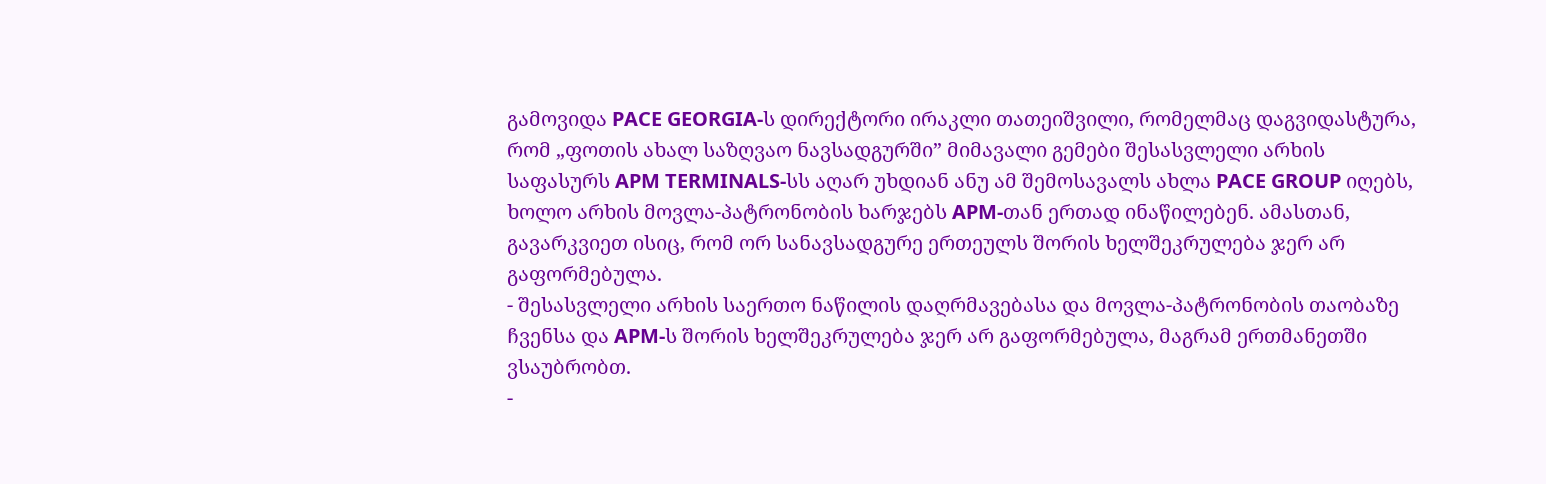გამოვიდა PACE GEORGIA-ს დირექტორი ირაკლი თათეიშვილი, რომელმაც დაგვიდასტურა, რომ „ფოთის ახალ საზღვაო ნავსადგურში” მიმავალი გემები შესასვლელი არხის საფასურს APM TERMINALS-სს აღარ უხდიან ანუ ამ შემოსავალს ახლა PACE GROUP იღებს, ხოლო არხის მოვლა-პატრონობის ხარჯებს APM-თან ერთად ინაწილებენ. ამასთან, გავარკვიეთ ისიც, რომ ორ სანავსადგურე ერთეულს შორის ხელშეკრულება ჯერ არ გაფორმებულა.
- შესასვლელი არხის საერთო ნაწილის დაღრმავებასა და მოვლა-პატრონობის თაობაზე ჩვენსა და APM-ს შორის ხელშეკრულება ჯერ არ გაფორმებულა, მაგრამ ერთმანეთში ვსაუბრობთ.
-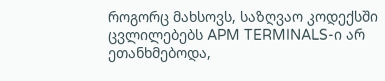როგორც მახსოვს, საზღვაო კოდექსში ცვლილებებს APM TERMINALS-ი არ ეთანხმებოდა,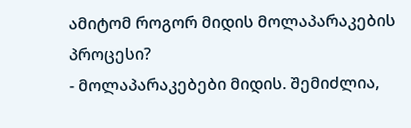ამიტომ როგორ მიდის მოლაპარაკების პროცესი?
- მოლაპარაკებები მიდის. შემიძლია,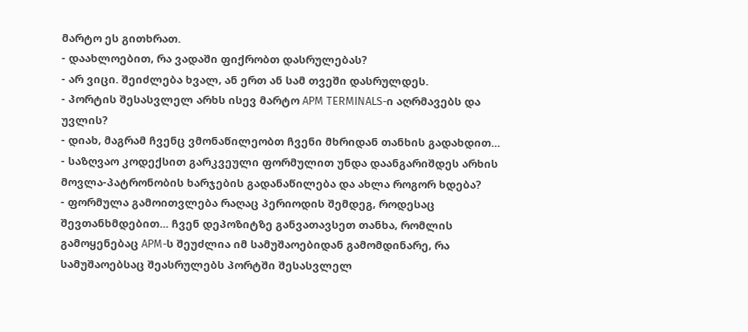მარტო ეს გითხრათ.
- დაახლოებით, რა ვადაში ფიქრობთ დასრულებას?
- არ ვიცი. შეიძლება ხვალ, ან ერთ ან სამ თვეში დასრულდეს.
- პორტის შესასვლელ არხს ისევ მარტო APM TERMINALS-ი აღრმავებს და უვლის?
- დიახ, მაგრამ ჩვენც ვმონაწილეობთ ჩვენი მხრიდან თანხის გადახდით...
- საზღვაო კოდექსით გარკვეული ფორმულით უნდა დაანგარიშდეს არხის მოვლა-პატრონობის ხარჯების გადანაწილება და ახლა როგორ ხდება?
- ფორმულა გამოითვლება რაღაც პერიოდის შემდეგ, როდესაც შევთანხმდებით... ჩვენ დეპოზიტზე განვათავსეთ თანხა, რომლის გამოყენებაც APM-ს შეუძლია იმ სამუშაოებიდან გამომდინარე, რა სამუშაოებსაც შეასრულებს პორტში შესასვლელ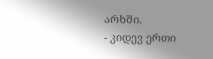არხში.
- კიდევ ერთი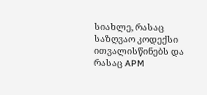სიახლე, რასაც საზღვაო კოდექსი ითვალისწინებს და რასაც APM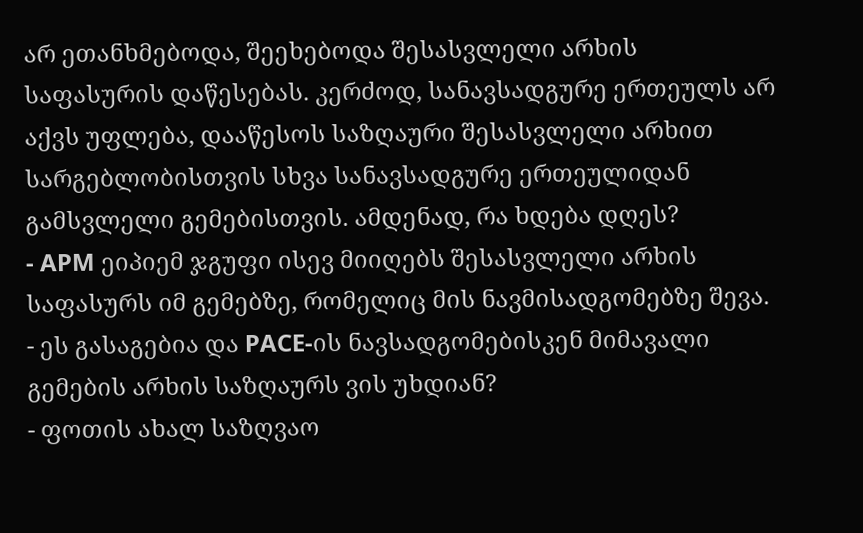არ ეთანხმებოდა, შეეხებოდა შესასვლელი არხის საფასურის დაწესებას. კერძოდ, სანავსადგურე ერთეულს არ აქვს უფლება, დააწესოს საზღაური შესასვლელი არხით სარგებლობისთვის სხვა სანავსადგურე ერთეულიდან გამსვლელი გემებისთვის. ამდენად, რა ხდება დღეს?
- APM ეიპიემ ჯგუფი ისევ მიიღებს შესასვლელი არხის საფასურს იმ გემებზე, რომელიც მის ნავმისადგომებზე შევა.
- ეს გასაგებია და PACE-ის ნავსადგომებისკენ მიმავალი გემების არხის საზღაურს ვის უხდიან?
- ფოთის ახალ საზღვაო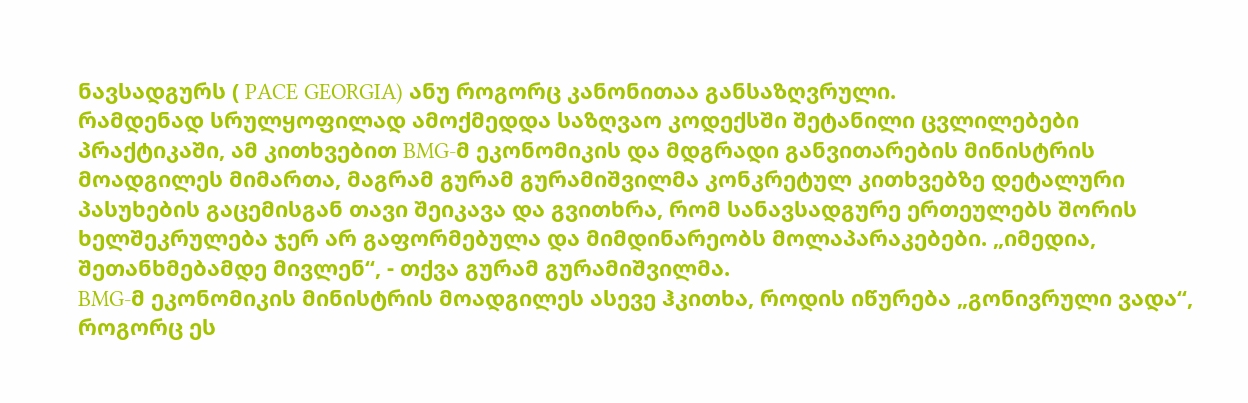ნავსადგურს ( PACE GEORGIA) ანუ როგორც კანონითაა განსაზღვრული.
რამდენად სრულყოფილად ამოქმედდა საზღვაო კოდექსში შეტანილი ცვლილებები პრაქტიკაში, ამ კითხვებით BMG-მ ეკონომიკის და მდგრადი განვითარების მინისტრის მოადგილეს მიმართა, მაგრამ გურამ გურამიშვილმა კონკრეტულ კითხვებზე დეტალური პასუხების გაცემისგან თავი შეიკავა და გვითხრა, რომ სანავსადგურე ერთეულებს შორის ხელშეკრულება ჯერ არ გაფორმებულა და მიმდინარეობს მოლაპარაკებები. „იმედია, შეთანხმებამდე მივლენ“, - თქვა გურამ გურამიშვილმა.
BMG-მ ეკონომიკის მინისტრის მოადგილეს ასევე ჰკითხა, როდის იწურება „გონივრული ვადა“, როგორც ეს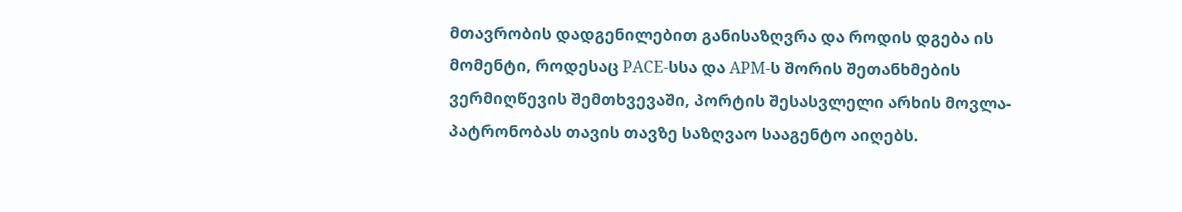მთავრობის დადგენილებით განისაზღვრა და როდის დგება ის მომენტი, როდესაც PACE-სსა და APM-ს შორის შეთანხმების ვერმიღწევის შემთხვევაში, პორტის შესასვლელი არხის მოვლა-პატრონობას თავის თავზე საზღვაო სააგენტო აიღებს.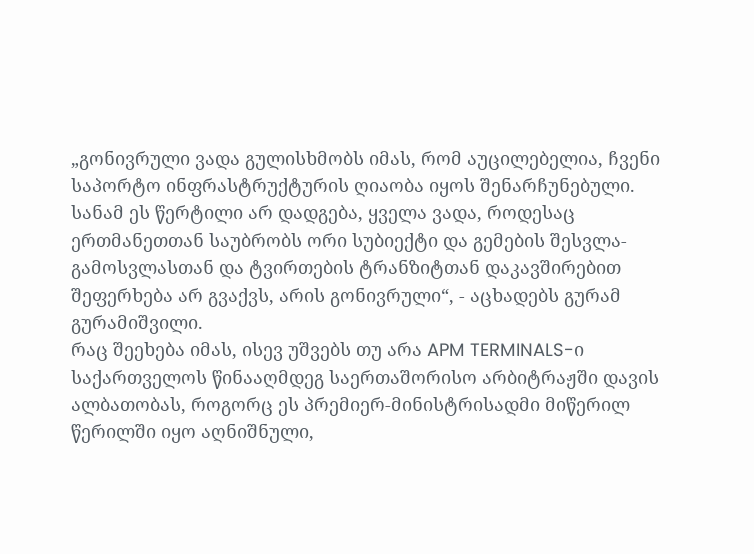„გონივრული ვადა გულისხმობს იმას, რომ აუცილებელია, ჩვენი საპორტო ინფრასტრუქტურის ღიაობა იყოს შენარჩუნებული. სანამ ეს წერტილი არ დადგება, ყველა ვადა, როდესაც ერთმანეთთან საუბრობს ორი სუბიექტი და გემების შესვლა-გამოსვლასთან და ტვირთების ტრანზიტთან დაკავშირებით შეფერხება არ გვაქვს, არის გონივრული“, - აცხადებს გურამ გურამიშვილი.
რაც შეეხება იმას, ისევ უშვებს თუ არა APM TERMINALS-ი საქართველოს წინააღმდეგ საერთაშორისო არბიტრაჟში დავის ალბათობას, როგორც ეს პრემიერ-მინისტრისადმი მიწერილ წერილში იყო აღნიშნული,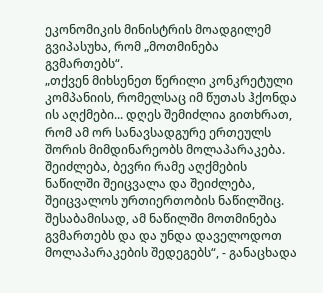ეკონომიკის მინისტრის მოადგილემ გვიპასუხა, რომ „მოთმინება გვმართებს“.
„თქვენ მიხსენეთ წერილი კონკრეტული კომპანიის, რომელსაც იმ წუთას ჰქონდა ის აღქმები... დღეს შემიძლია გითხრათ, რომ ამ ორ სანავსადგურე ერთეულს შორის მიმდინარეობს მოლაპარაკება. შეიძლება, ბევრი რამე აღქმების ნაწილში შეიცვალა და შეიძლება, შეიცვალოს ურთიერთობის ნაწილშიც. შესაბამისად, ამ ნაწილში მოთმინება გვმართებს და და უნდა დაველოდოთ მოლაპარაკების შედეგებს“, - განაცხადა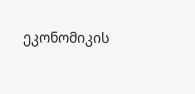ეკონომიკის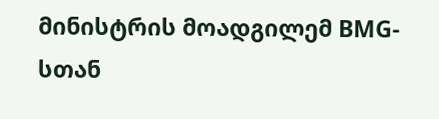მინისტრის მოადგილემ BMG-სთან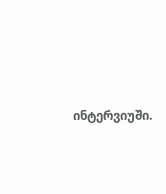ინტერვიუში.